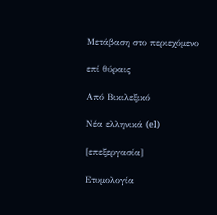Μετάβαση στο περιεχόμενο

επί θύραις

Από Βικιλεξικό

Νέα ελληνικά (el)

[επεξεργασία]

Ετυμολογία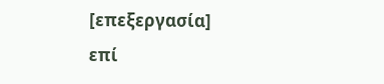[επεξεργασία]
επί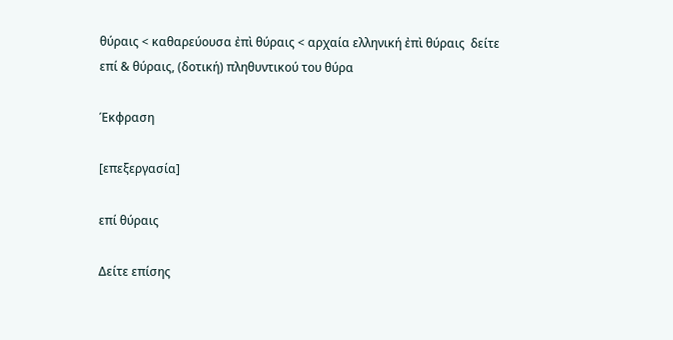θύραις < καθαρεύουσα ἐπὶ θύραις < αρχαία ελληνική ἐπὶ θύραις  δείτε επί & θύραις, (δοτική) πληθυντικού του θύρα

Έκφραση

[επεξεργασία]

επί θύραις

Δείτε επίσης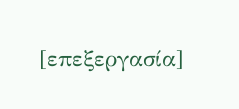[επεξεργασία]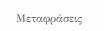Μεταφράσεις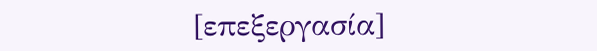[επεξεργασία]